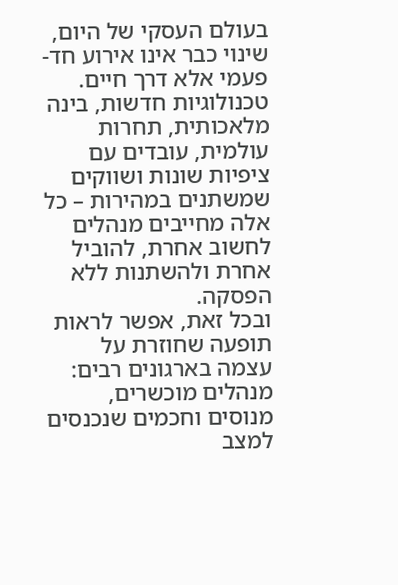בעולם העסקי של היום, שינוי כבר אינו אירוע חד-פעמי אלא דרך חיים. טכנולוגיות חדשות, בינה מלאכותית, תחרות עולמית, עובדים עם ציפיות שונות ושווקים שמשתנים במהירות – כל אלה מחייבים מנהלים לחשוב אחרת, להוביל אחרת ולהשתנות ללא הפסקה.
ובכל זאת, אפשר לראות תופעה שחוזרת על עצמה בארגונים רבים: מנהלים מוכשרים, מנוסים וחכמים שנכנסים למצב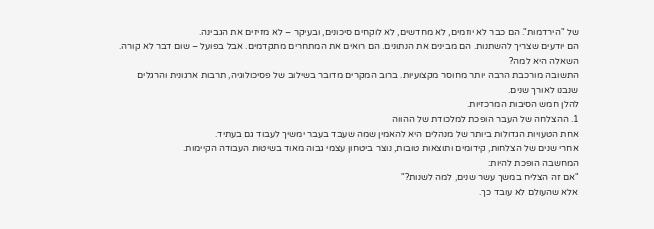של "הירדמות". הם כבר לא יוזמים, לא מחדשים, לא לוקחים סיכונים, ובעיקר – לא מזיזים את הגבינה.
הם יודעים שצריך להשתנות. הם מבינים את הנתונים. הם רואים את המתחרים מתקדמים. אבל בפועל – שום דבר לא קורה.
השאלה היא למה?
התשובה מורכבת הרבה יותר מחוסר מקצועיות. ברוב המקרים מדובר בשילוב של פסיכולוגיה, תרבות ארגונית והרגלים שנבנו לאורך שנים.
להלן חמש הסיבות המרכזיות.
1. ההצלחה של העבר הופכת למלכודת של ההווה
אחת הטעויות הגדולות ביותר של מנהלים היא להאמין שמה שעבד בעבר ימשיך לעבוד גם בעתיד.
אחרי שנים של הצלחות, קידומים ותוצאות טובות, נוצר ביטחון עצמי גבוה מאוד בשיטות העבודה הקיימות.
המחשבה הופכת להיות:
"אם זה הצליח במשך עשר שנים, למה לשנות?"
אלא שהעולם לא עובד כך.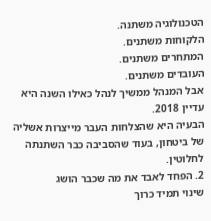הטכנולוגיה משתנה.
הלקוחות משתנים.
המתחרים משתנים.
העובדים משתנים.
אבל המנהל ממשיך לנהל כאילו השנה היא עדיין 2018.
הבעיה היא שהצלחות העבר מייצרות אשליה של ביטחון, בעוד שהסביבה כבר השתנתה לחלוטין.
2. הפחד לאבד את מה שכבר הושג
שינוי תמיד כרוך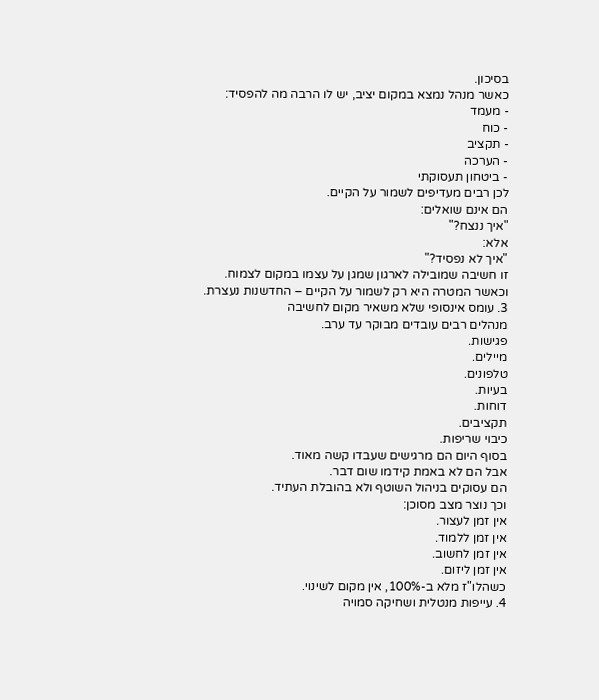בסיכון.
כאשר מנהל נמצא במקום יציב, יש לו הרבה מה להפסיד:
- מעמד
- כוח
- תקציב
- הערכה
- ביטחון תעסוקתי
לכן רבים מעדיפים לשמור על הקיים.
הם אינם שואלים:
"איך ננצח?"
אלא:
"איך לא נפסיד?"
זו חשיבה שמובילה לארגון שמגן על עצמו במקום לצמוח.
וכאשר המטרה היא רק לשמור על הקיים – החדשנות נעצרת.
3. עומס אינסופי שלא משאיר מקום לחשיבה
מנהלים רבים עובדים מבוקר עד ערב.
פגישות.
מיילים.
טלפונים.
בעיות.
דוחות.
תקציבים.
כיבוי שריפות.
בסוף היום הם מרגישים שעבדו קשה מאוד.
אבל הם לא באמת קידמו שום דבר.
הם עסוקים בניהול השוטף ולא בהובלת העתיד.
וכך נוצר מצב מסוכן:
אין זמן לעצור.
אין זמן ללמוד.
אין זמן לחשוב.
אין זמן ליזום.
כשהלו"ז מלא ב-100%, אין מקום לשינוי.
4. עייפות מנטלית ושחיקה סמויה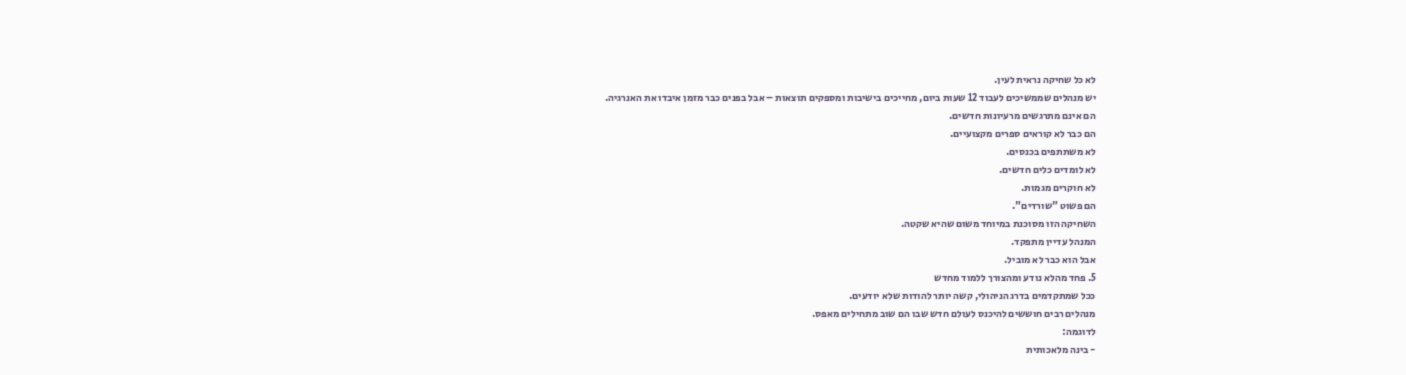לא כל שחיקה נראית לעין.
יש מנהלים שממשיכים לעבוד 12 שעות ביום, מחייכים בישיבות ומספקים תוצאות – אבל בפנים כבר מזמן איבדו את האנרגיה.
הם אינם מתרגשים מרעיונות חדשים.
הם כבר לא קוראים ספרים מקצועיים.
לא משתתפים בכנסים.
לא לומדים כלים חדשים.
לא חוקרים מגמות.
הם פשוט "שורדים".
השחיקה הזו מסוכנת במיוחד משום שהיא שקטה.
המנהל עדיין מתפקד.
אבל הוא כבר לא מוביל.
5. פחד מהלא נודע ומהצורך ללמוד מחדש
ככל שמתקדמים בדרג הניהולי, קשה יותר להודות שלא יודעים.
מנהלים רבים חוששים להיכנס לעולם חדש שבו הם שוב מתחילים מאפס.
לדוגמה:
- בינה מלאכותית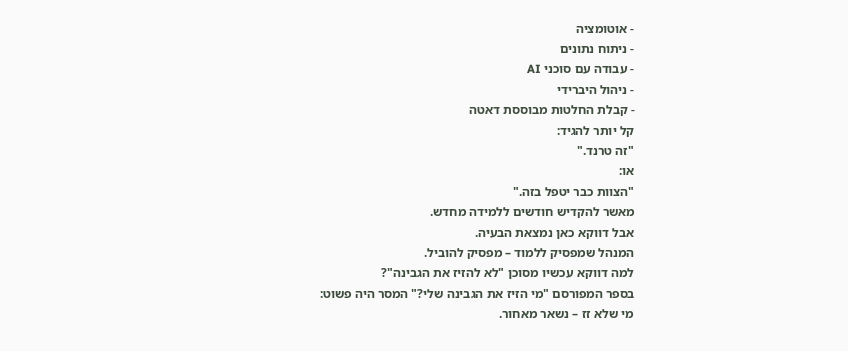- אוטומציה
- ניתוח נתונים
- עבודה עם סוכני AI
- ניהול היברידי
- קבלת החלטות מבוססת דאטה
קל יותר להגיד:
"זה טרנד."
או:
"הצוות כבר יטפל בזה."
מאשר להקדיש חודשים ללמידה מחדש.
אבל דווקא כאן נמצאת הבעיה.
המנהל שמפסיק ללמוד – מפסיק להוביל.
למה דווקא עכשיו מסוכן "לא להזיז את הגבינה"?
בספר המפורסם "מי הזיז את הגבינה שלי?" המסר היה פשוט:
מי שלא זז – נשאר מאחור.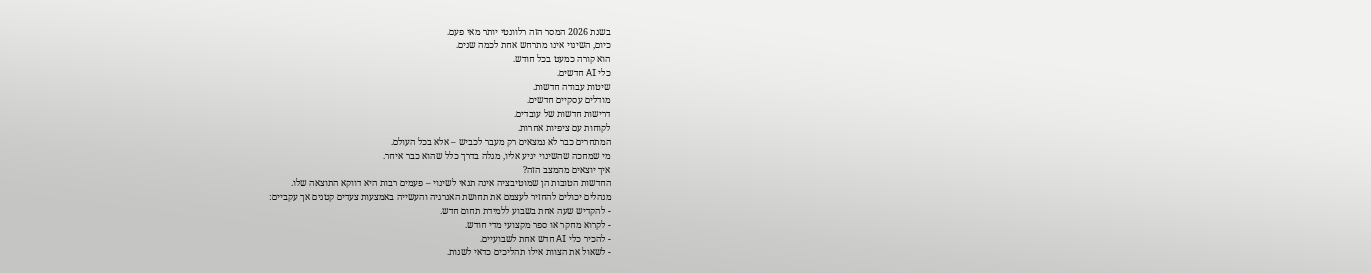בשנת 2026 המסר הזה רלוונטי יותר מאי פעם.
כיום, השינוי אינו מתרחש אחת לכמה שנים.
הוא קורה כמעט בכל חודש.
כלי AI חדשים.
שיטות עבודה חדשות.
מודלים עסקיים חדשים.
דרישות חדשות של עובדים.
לקוחות עם ציפיות אחרות.
המתחרים כבר לא נמצאים רק מעבר לכביש – אלא בכל העולם.
מי שמחכה שהשינוי יגיע אליו, מגלה בדרך כלל שהוא כבר איחר.
איך יוצאים מהמצב הזה?
החדשות הטובות הן שמוטיבציה אינה תנאי לשינוי – פעמים רבות היא דווקא התוצאה שלו.
מנהלים יכולים להחזיר לעצמם את תחושת האנרגיה והעשייה באמצעות צעדים קטנים אך עקביים:
- להקדיש שעה אחת בשבוע ללמידת תחום חדש.
- לקרוא מחקר או ספר מקצועי מדי חודש.
- להכיר כלי AI חדש אחת לשבועיים.
- לשאול את הצוות אילו תהליכים כדאי לשנות.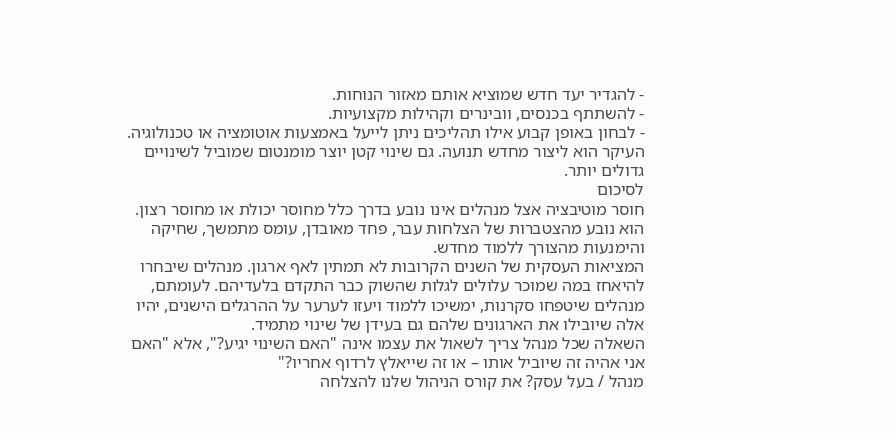- להגדיר יעד חדש שמוציא אותם מאזור הנוחות.
- להשתתף בכנסים, וובינרים וקהילות מקצועיות.
- לבחון באופן קבוע אילו תהליכים ניתן לייעל באמצעות אוטומציה או טכנולוגיה.
העיקר הוא ליצור מחדש תנועה. גם שינוי קטן יוצר מומנטום שמוביל לשינויים גדולים יותר.
לסיכום
חוסר מוטיבציה אצל מנהלים אינו נובע בדרך כלל מחוסר יכולת או מחוסר רצון. הוא נובע מהצטברות של הצלחות עבר, פחד מאובדן, עומס מתמשך, שחיקה והימנעות מהצורך ללמוד מחדש.
המציאות העסקית של השנים הקרובות לא תמתין לאף ארגון. מנהלים שיבחרו להיאחז במה שמוכר עלולים לגלות שהשוק כבר התקדם בלעדיהם. לעומתם, מנהלים שיטפחו סקרנות, ימשיכו ללמוד ויעזו לערער על ההרגלים הישנים, יהיו אלה שיובילו את הארגונים שלהם גם בעידן של שינוי מתמיד.
השאלה שכל מנהל צריך לשאול את עצמו אינה "האם השינוי יגיע?", אלא "האם אני אהיה זה שיוביל אותו – או זה שייאלץ לרדוף אחריו?"
מנהל / בעל עסק? את קורס הניהול שלנו להצלחה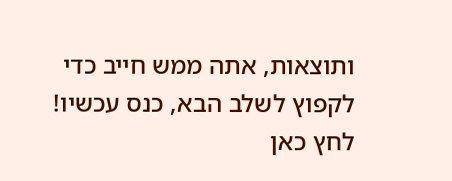ותוצאות, אתה ממש חייב כדי לקפוץ לשלב הבא, כנס עכשיו! לחץ כאן